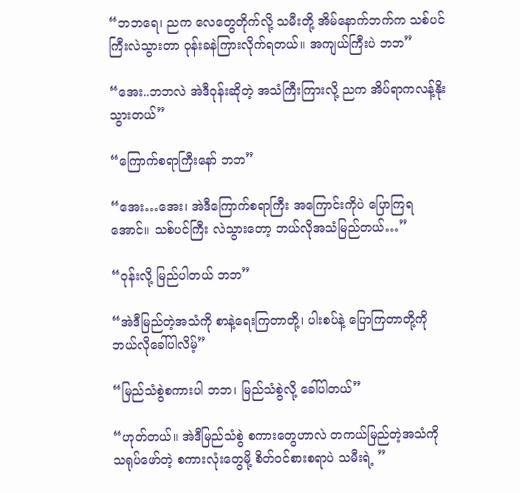“ဘဘရေ၊ ညက လေတွေတိုက်လို့ သမီးတို့ အိမ်နောက်ဘက်က သစ်ပင်ကြီးလဲသွားတာ ဝုန်းခနဲကြားလိုက်ရတယ်။ အကျယ်ကြီးပဲ ဘဘ”

“အေး..ဘဘလဲ အဲဒီဝုန်းဆိုတဲ့ အသံကြီးကြားလို့ ညက အိပ်ရာကလန့်နိုးသွားတယ်”

“ကြောက်စရာကြီးနော် ဘဘ”

“အေး…အေး၊ အဲဒီကြောက်စရာကြီး အကြောင်းကိုပဲ ပြောကြရအောင်။ သစ်ပင်ကြီး လဲသွားတော့ ဘယ်လိုအသံမြည်တယ်…”

“ဝုန်းလို့ မြည်ပါတယ် ဘဘ”

“အဲဒီမြည်တဲ့အသံကို စာနဲ့ရေးကြတာတို့၊ ပါးစပ်နဲ့ ပြောကြတာတို့ကို ဘယ်လိုခေါ်ပါလိမ့်”

“မြည်သံစွဲစကားပါ ဘဘ၊ မြည်သံစွဲလို့ ခေါ်ပါတယ်”

“ဟုတ်တယ်။ အဲဒီမြည်သံစွဲ စကားတွေဟာလဲ တကယ်မြည်တဲ့အသံကို သရုပ်ဖော်တဲ့ စကားလုံးတွေမို့ စိတ်ဝင်စားစရာပဲ သမီးရဲ့ ”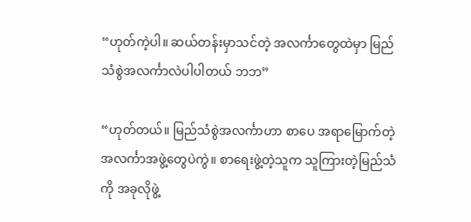“ဟုတ်ကဲ့ပါ။ ဆယ်တန်းမှာသင်တဲ့ အလင်္ကာတွေထဲမှာ မြည်သံစွဲအလင်္ကာလဲပါပါတယ် ဘဘ”

“ဟုတ်တယ်။ မြည်သံစွဲအလင်္ကာဟာ စာပေ အရာမြောက်တဲ့ အလင်္ကာအဖွဲ့တွေပဲကွဲ။ စာရေးဖွဲ့တဲ့သူက သူကြားတဲ့မြည်သံကို အခုလိုဖွဲ့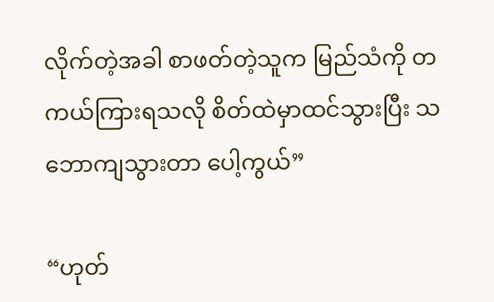လိုက်တဲ့အခါ စာဖတ်တဲ့သူက မြည်သံကို တကယ်ကြားရသလို စိတ်ထဲမှာထင်သွားပြီး သဘောကျသွားတာ ပေါ့ကွယ်”

“ဟုတ်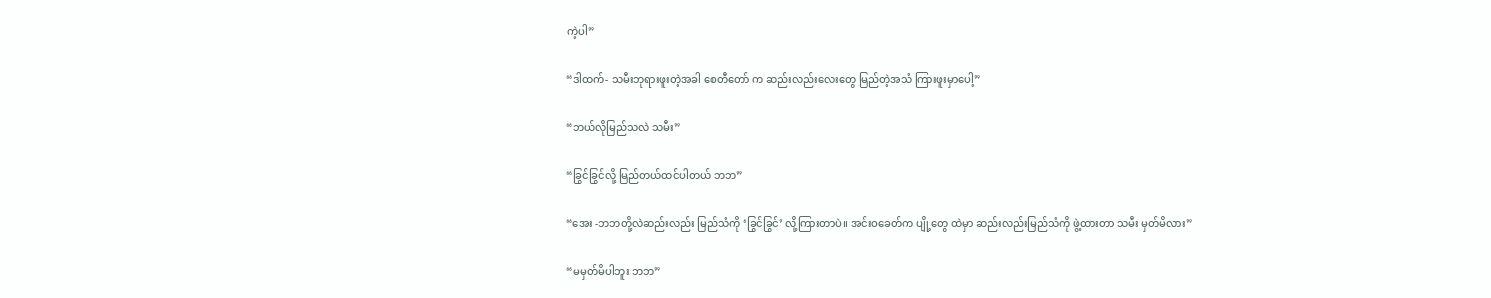ကဲ့ပါ”

“ဒါထက်- သမီးဘုရားဖူးတဲ့အခါ စေတီတော် က ဆည်းလည်းလေးတွေ မြည်တဲ့အသံ ကြားဖူးမှာပေါ့”

“ဘယ်လိုမြည်သလဲ သမီး”

“ခြွင်ခြွင်လို့ မြည်တယ်ထင်ပါတယ် ဘဘ”

“အေး -ဘဘတို့လဲဆည်းလည်း မြည်သံကို ‘ခြွင်ခြွင်’ လို့ကြားတာပဲ။ အင်းဝခေတ်က ပျို့တွေ ထဲမှာ ဆည်းလည်းမြည်သံကို ဖွဲ့ထားတာ သမီး မှတ်မိလား”

“မမှတ်မိပါဘူး ဘဘ”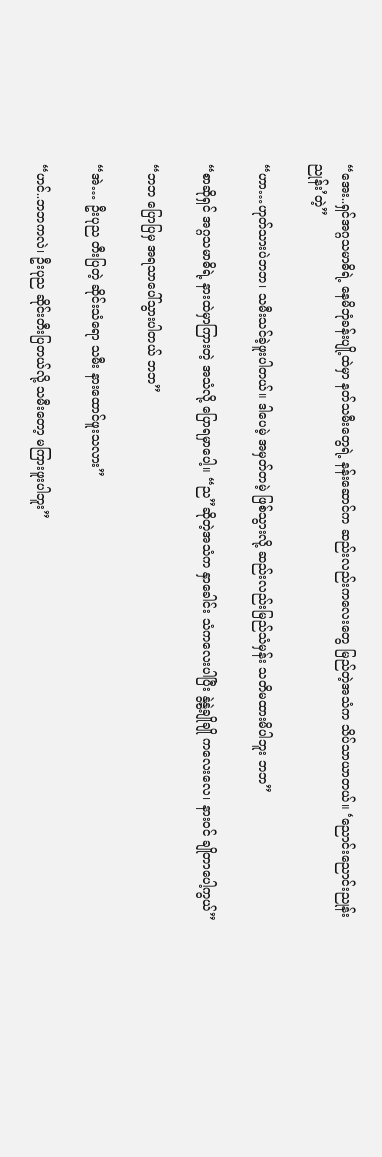“အေး..ရှင်အဂ္ဂသမာဓိရဲ့ နေမိဘုံခန်းပျို့ထဲမှာ နတ်သမီးတွေရဲ့ နန်းဆောင်က ဆည်းလည်းကလေးတွေ မြည်တဲ့အသံက သိပ်သာယာတယ်။ ‘ညောင်းညောင်းညုန်းညုန်း’တဲ့”

“ဟာ…ဟုတ်သားပဲဘဘ၊ သမီးသင်ခဲ့ဖူးပါတယ်။ ဒါပေမဲ့ အမှတ်တမဲ့ ဖြစ်သွားလို့ ဆည်းလည်းမြည်သံမှန်း သတိမထားမိပါဘူး ဘဘ”

“စာဆိုရှင် အဂ္ဂသမာဓိရဲ့ နားထဲမှာကြားတဲ့ အသံလို့ ပြောရမှာပေါ့။ “ည”ဆိုတဲ့အသံက နှာခေါင်း သံကလေးပါပြီး နွဲ့နွဲ့ချိုချို ကလေးလေ၊ နားဝင် ချိုတာပေါ့ကွယ်”

“ဘဘ ပြောပြမှ အရသာပေါ်သွားပါတယ် ဘဘ”

“အဲ… ဦးပုည တီးပြတဲ့ ဆိုင်းသံရော သမီး နားထောင်ဖူးသလား”

“ဟင်..ဘဘကလဲ၊ ဦးပုည ဆိုင်းတီးပြတယ်လို့ သမီးတော့ မကြားဖူးပါဘူး”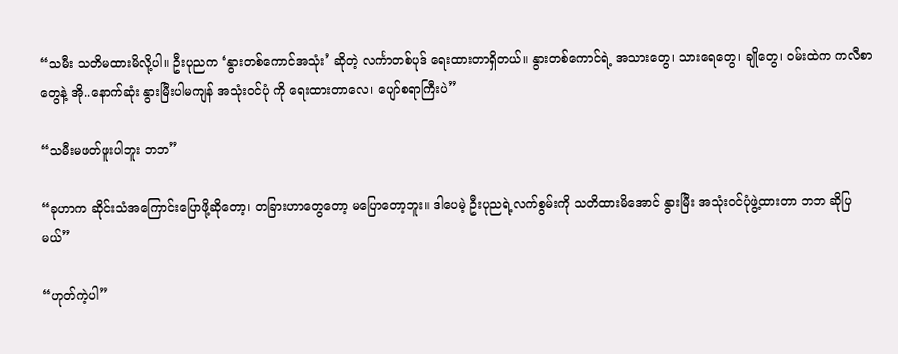“သမီး သတိမထားမိလို့ပါ။ ဦးပုညက ‘နွားတစ်ကောင်အသုံး’ ဆိုတဲ့ လင်္ကာတစ်ပုဒ် ရေးထားတာရှိတယ်။ နွားတစ်ကောင်ရဲ့ အသားတွေ၊ သားရေတွေ၊ ချိုတွေ၊ ဝမ်းထဲက ကလီစာတွေနဲ့ အို..နောက်ဆုံး နွားမြီးပါမကျန် အသုံးဝင်ပုံ ကို ရေးထားတာလေ၊ ပျော်စရာကြီးပဲ”

“သမီးမဖတ်ဖူးပါဘူး ဘဘ”

“ခုဟာက ဆိုင်းသံအကြောင်းပြောဖို့ဆိုတော့၊ တခြားဟာတွေတော့ မပြောတော့ဘူး။ ဒါပေမဲ့ ဦးပုညရဲ့လက်စွမ်းကို သတိထားမိအောင် နွားမြီး အသုံးဝင်ပုံဖွဲ့ထားတာ ဘဘ ဆိုပြမယ်”

“ဟုတ်ကဲ့ပါ”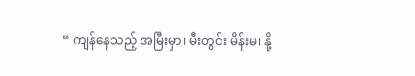“ ကျန်နေသည့် အမြီးမှာ၊ မီးတွင်း မိန်းမ၊ နို့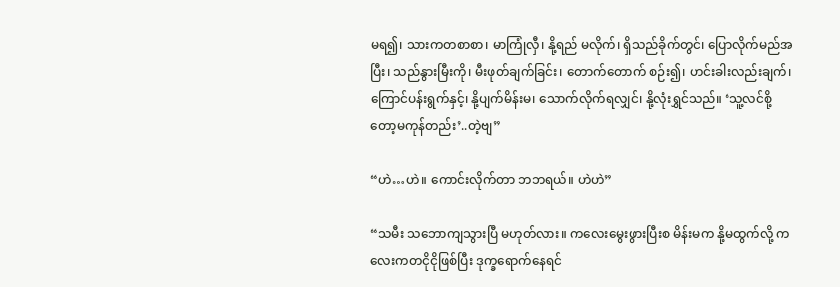မရ၍၊ သားကတစာစာ၊ မာကြုံလှီ၊ နို့ရည် မလိုက်၊ ရှိသည်ခိုက်တွင်၊ ပြောလိုက်မည်အပြီး၊ သည်နွားမြီးကို၊ မီးဖုတ်ချက်ခြင်း၊ တောက်တောက် စဉ်း၍၊ ဟင်းခါးလည်းချက်၊ ကြောင်ပန်းရွက်နှင့်၊ နို့ပျက်မိန်းမ၊ သောက်လိုက်ရလျှင်၊ နို့လုံးရွှင်သည်။ ‘သူ့လင်စို့တော့မကုန်တည်း’..တဲ့ဗျ”

“ဟဲ…ဟဲ။ ကောင်းလိုက်တာ ဘဘရယ်။ ဟဲဟဲ”

“သမီး သဘောကျသွားပြီ မဟုတ်လား။ ကလေးမွေးဖွားပြီးစ မိန်းမက နို့မထွက်လို့ ကလေးကတငိုငိုဖြစ်ပြီး ဒုက္ခရောက်နေရင်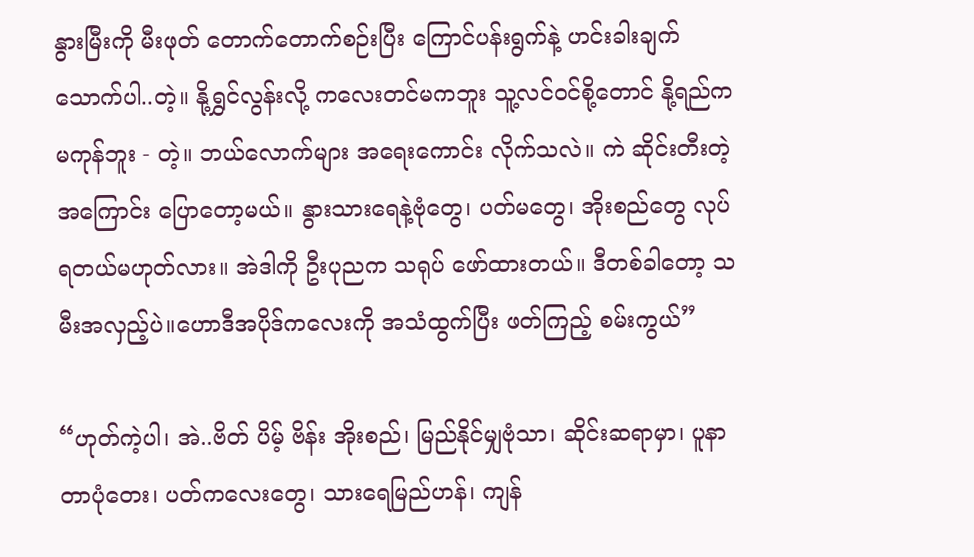နွားမြီးကို မီးဖုတ် တောက်တောက်စဉ်းပြီး ကြောင်ပန်းရွက်နဲ့ ဟင်းခါးချက်သောက်ပါ..တဲ့။ နို့ရွှင်လွန်းလို့ ကလေးတင်မကဘူး သူ့လင်ဝင်စို့တောင် နို့ရည်က မကုန်ဘူး - တဲ့။ ဘယ်လောက်များ အရေးကောင်း လိုက်သလဲ။ ကဲ ဆိုင်းတီးတဲ့အကြောင်း ပြောတော့မယ်။ နွားသားရေနဲ့ဗုံတွေ၊ ပတ်မတွေ၊ အိုးစည်တွေ လုပ်ရတယ်မဟုတ်လား။ အဲဒါကို ဦးပုညက သရုပ် ဖော်ထားတယ်။ ဒီတစ်ခါတော့ သမီးအလှည့်ပဲ။ဟောဒီအပိုဒ်ကလေးကို အသံထွက်ပြီး ဖတ်ကြည့် စမ်းကွယ်”

“ဟုတ်ကဲ့ပါ၊ အဲ..ဗိတ် ပိမ့် ဗိန်း အိုးစည်၊ မြည်နိုင်မျှဗုံသာ၊ ဆိုင်းဆရာမှာ၊ ပူနာတာပုံတေး၊ ပတ်ကလေးတွေ၊ သားရေမြည်ဟန်၊ ကျန်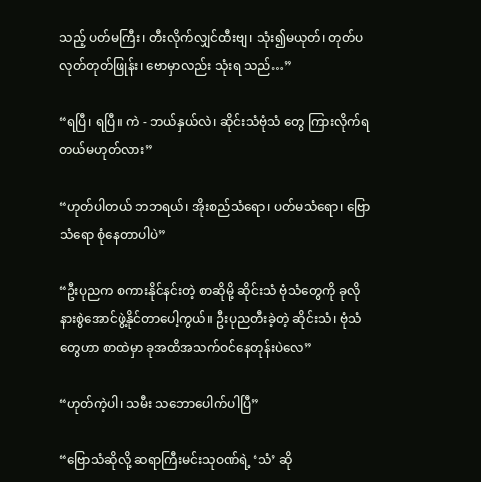သည့် ပတ်မကြီး၊ တီးလိုက်လျှင်ထီးဗျ၊ သုံး၍မယုတ်၊ တုတ်ပလုတ်တုတ်ဖြုန်း၊ ဗောမှာလည်း သုံးရ သည်…”

“ရပြီ၊ ရပြီ။ ကဲ - ဘယ်နှယ်လဲ၊ ဆိုင်းသံဗုံသံ တွေ ကြားလိုက်ရတယ်မဟုတ်လား”

“ဟုတ်ပါတယ် ဘဘရယ်၊ အိုးစည်သံရော၊ ပတ်မသံရော၊ ဗြောသံရော စုံနေတာပါပဲ”

“ဦးပုညက စကားနိုင်နင်းတဲ့ စာဆိုမို့ ဆိုင်းသံ ဗုံသံတွေကို ခုလိုနားစွဲအောင်ဖွဲ့နိုင်တာပေါ့ကွယ်။ ဦးပုညတီးခဲ့တဲ့ ဆိုင်းသံ၊ ဗုံသံတွေဟာ စာထဲမှာ ခုအထိအသက်ဝင်နေတုန်းပဲလေ”

“ဟုတ်ကဲ့ပါ၊ သမီး သဘောပေါက်ပါပြီ”

“ဗြောသံဆိုလို့ ဆရာကြီးမင်းသုဝဏ်ရဲ့ ‘သံ’ ဆို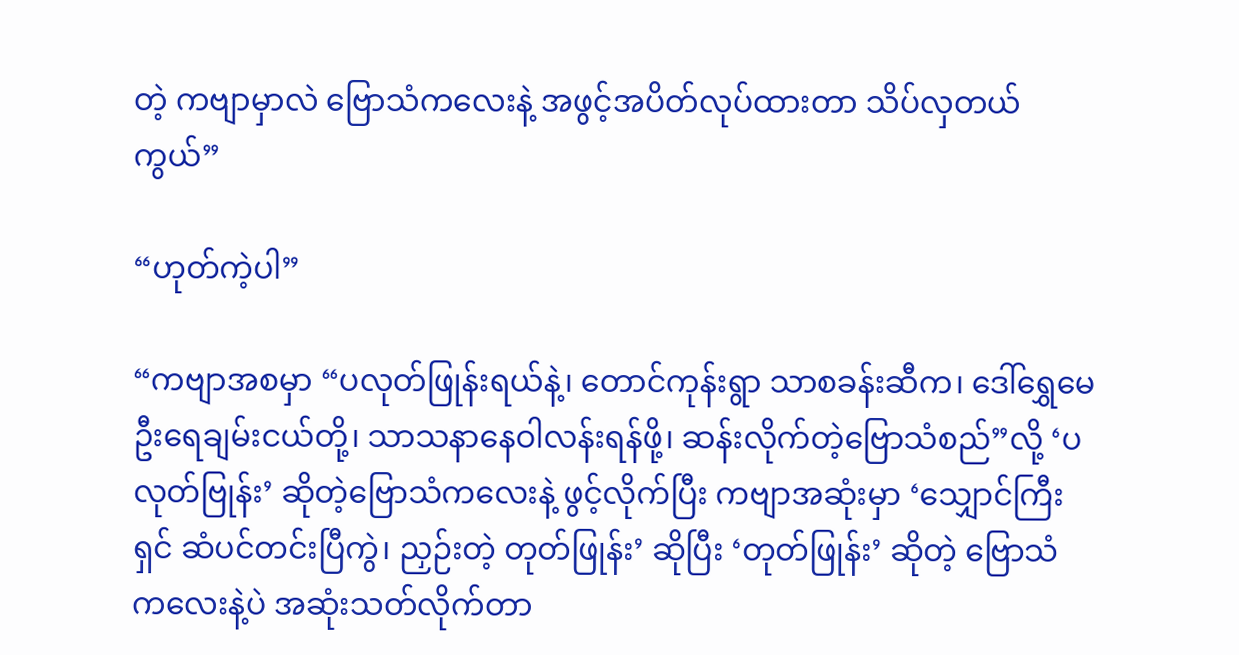တဲ့ ကဗျာမှာလဲ ဗြောသံကလေးနဲ့ အဖွင့်အပိတ်လုပ်ထားတာ သိပ်လှတယ်ကွယ်”

“ဟုတ်ကဲ့ပါ”

“ကဗျာအစမှာ “ပလုတ်ဖြုန်းရယ်နဲ့၊ တောင်ကုန်းရွာ သာစခန်းဆီက၊ ဒေါ်ရွှေမေ ဦးရေချမ်းငယ်တို့၊ သာသနာနေဝါလန်းရန်ဖို့၊ ဆန်းလိုက်တဲ့ဗြောသံစည်”လို့ ‘ပလုတ်ဗြုန်း’ ဆိုတဲ့ဗြောသံကလေးနဲ့ ဖွင့်လိုက်ပြီး ကဗျာအဆုံးမှာ ‘သျှောင်ကြီးရှင် ဆံပင်တင်းပြီကွဲ၊ ညှဉ်းတဲ့ တုတ်ဖြုန်း’ ဆိုပြီး ‘တုတ်ဖြုန်း’ ဆိုတဲ့ ဗြောသံ ကလေးနဲ့ပဲ အဆုံးသတ်လိုက်တာ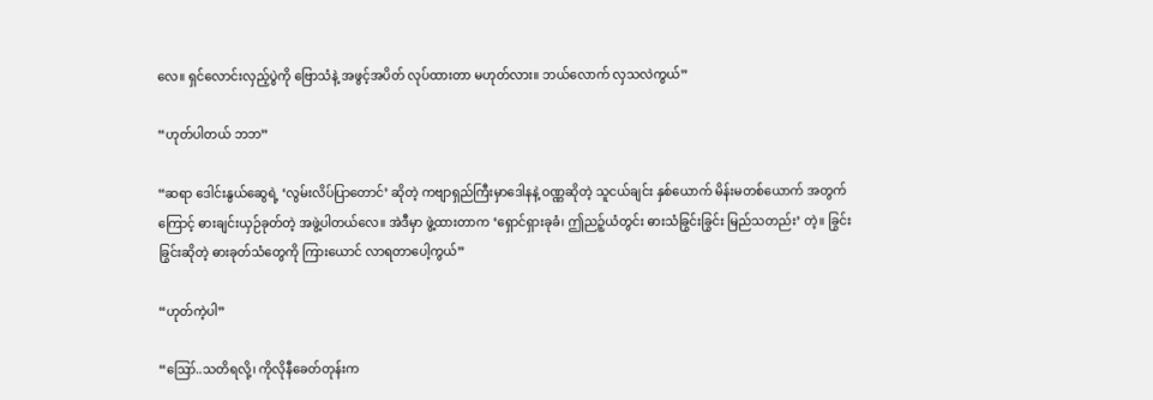လေ။ ရှင်လောင်းလှည့်ပွဲကို ဗြောသံနဲ့ အဖွင့်အပိတ် လုပ်ထားတာ မဟုတ်လား။ ဘယ်လောက် လှသလဲကွယ်”

“ဟုတ်ပါတယ် ဘဘ”

“ဆရာ ဒေါင်းနွယ်ဆွေရဲ့ ‘လွမ်းလိပ်ပြာတောင်’ ဆိုတဲ့ ကဗျာရှည်ကြီးမှာဒေါနနဲ့ ဝဏ္ဏဆိုတဲ့ သူငယ်ချင်း နှစ်ယောက် မိန်းမတစ်ယောက် အတွက်ကြောင့် ဓားချင်းယှဉ်ခုတ်တဲ့ အဖွဲ့ပါတယ်လေ။ အဲဒီမှာ ဖွဲ့ထားတာက ‘ရှောင်ရှားခုခံ၊ ဤညဉ့်ယံတွင်း ဓားသံခြွင်းခြွင်း မြည်သတည်း’ တဲ့။ ခြွင်းခြွင်းဆိုတဲ့ ဓားခုတ်သံတွေကို ကြားယောင် လာရတာပေါ့ကွယ်”

“ဟုတ်ကဲ့ပါ”

“ဪ..သတိရလို့၊ ကိုလိုနီခေတ်တုန်းက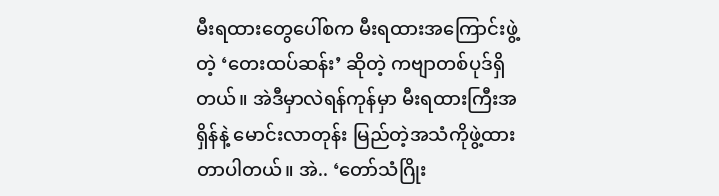မီးရထားတွေပေါ်စက မီးရထားအကြောင်းဖွဲ့တဲ့ ‘တေးထပ်ဆန်း’ ဆိုတဲ့ ကဗျာတစ်ပုဒ်ရှိတယ်။ အဲဒီမှာလဲရန်ကုန်မှာ မီးရထားကြီးအရှိန်နဲ့ မောင်းလာတုန်း မြည်တဲ့အသံကိုဖွဲ့ထားတာပါတယ်။ အဲ.. ‘တော်သံဂြိုး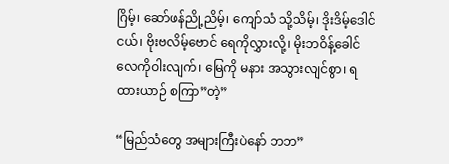ဂြိမ့်၊ ဆော်ဖန်ညို့ညိမ့်၊ ကျော်သံ သို့သိမ့်၊ ဒိုးဒိမ့်ဒေါင်ငယ်၊ ဗိုးဗလိမ့်ဗောင် ရေကိုလွှားလို့၊ မိုးဘဝိန့်ခေါင် လေကိုဝါးလျက်၊ မြေကို မနား အသွားလျင်စွာ၊ ရထားယာဉ် စကြာ”တဲ့”

“မြည်သံတွေ အများကြီးပဲနော် ဘဘ”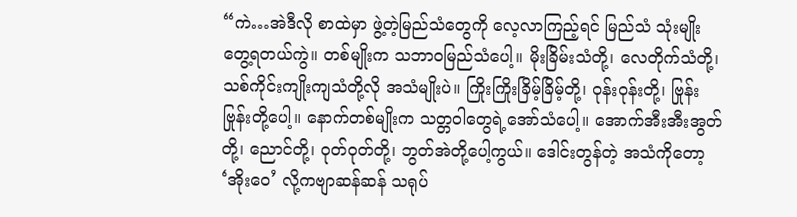“ကဲ…အဲဒီလို စာထဲမှာ ဖွဲ့တဲ့မြည်သံတွေကို လေ့လာကြည့်ရင် မြည်သံ သုံးမျိုးတွေ့ရတယ်ကွဲ။ တစ်မျိုးက သဘာဝမြည်သံပေါ့။ မိုးခြိမ်းသံတို့၊ လေတိုက်သံတို့၊ သစ်ကိုင်းကျိုးကျသံတို့လို အသံမျိုးပဲ။ ကြိုးကြိုးခြိမ့်ခြိမ့်တို့၊ ဝုန်းဝုန်းတို့၊ ဗြုန်းဗြုန်းတို့ပေါ့။ နောက်တစ်မျိုးက သတ္တဝါတွေရဲ့အော်သံပေါ့။ အောက်အီးအီးအွတ်တို့၊ ညောင်တို့၊ ဝုတ်ဝုတ်တို့၊ ဘွတ်အဲတို့ပေါ့ကွယ်။ ဒေါင်းတွန်တဲ့ အသံကိုတော့ ‘အိုးဝေ’ လို့ကဗျာဆန်ဆန် သရုပ်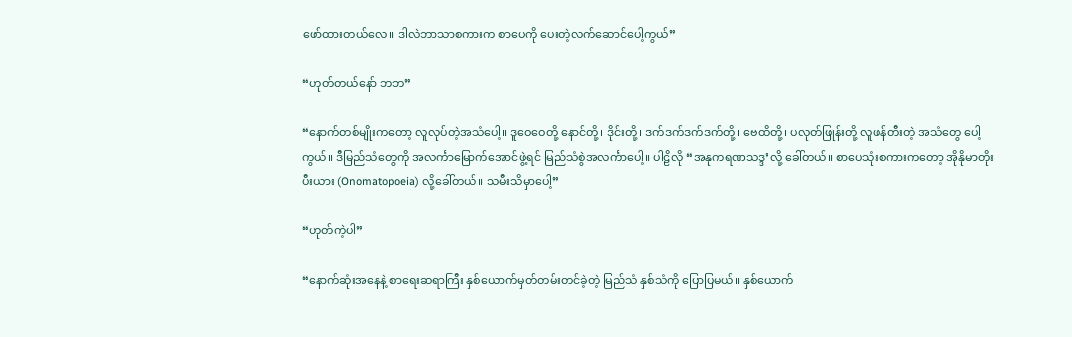ဖော်ထားတယ်လေ။ ဒါလဲဘာသာစကားက စာပေကို ပေးတဲ့လက်ဆောင်ပေါ့ကွယ်”

“ဟုတ်တယ်နော် ဘဘ”

“နောက်တစ်မျိုးကတော့ လူလုပ်တဲ့အသံပေါ့။ ဒူဝေဝေတို့ နောင်တို့၊ ဒိုင်းတို့၊ ဒက်ဒက်ဒက်ဒက်တို့၊ ဗေထိတို့၊ ပလုတ်ဖြုန်းတို့ လူဖန်တီးတဲ့ အသံတွေ ပေါ့ကွယ်။ ဒီမြည်သံတွေကို အလင်္ကာမြောက်အောင်ဖွဲ့ရင် မြည်သံစွဲအလင်္ကာပေါ့။ ပါဠိလို “အနုကရဏသဒ္ဒ’လို့ ခေါ်တယ်။ စာပေသုံးစကားကတော့ အိုနိုမာတိုးပီးယား (Onomatopoeia) လို့ခေါ်တယ်။ သမီးသိမှာပေါ့”

“ဟုတ်ကဲ့ပါ”

“နောက်ဆုံးအနေနဲ့ စာရေးဆရာကြီး နှစ်ယောက်မှတ်တမ်းတင်ခဲ့တဲ့ မြည်သံ နှစ်သံကို ပြောပြမယ်။ နှစ်ယောက်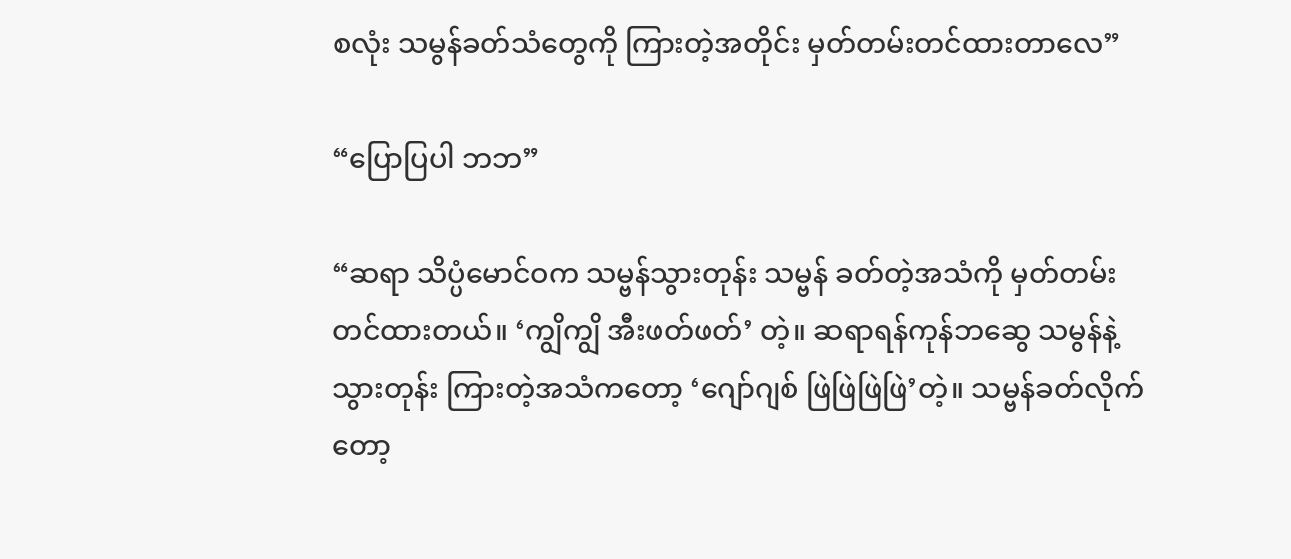စလုံး သမွန်ခတ်သံတွေကို ကြားတဲ့အတိုင်း မှတ်တမ်းတင်ထားတာလေ”

“ပြောပြပါ ဘဘ”

“ဆရာ သိပ္ပံမောင်ဝက သမ္ဗန်သွားတုန်း သမ္ဗန် ခတ်တဲ့အသံကို မှတ်တမ်းတင်ထားတယ်။ ‘ကျွိကျွိ အီးဖတ်ဖတ်’ တဲ့။ ဆရာရန်ကုန်ဘဆွေ သမွန်နဲ့ သွားတုန်း ကြားတဲ့အသံကတော့ ‘ဂျော်ဂျစ် ဖြဲဖြဲဖြဲဖြဲ’တဲ့။ သမ္ဗန်ခတ်လိုက်တော့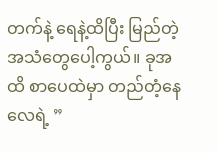တက်နဲ့ ရေနဲ့ထိပြီး မြည်တဲ့အသံတွေပေါ့ကွယ်။ ခုအထိ စာပေထဲမှာ တည်တံ့နေလေရဲ့ ”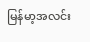မြန်မာ့အလင်း